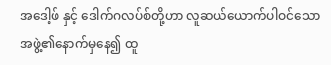အဒေါ့ဖ် နှင့် ဒေါက်ဂလပ်စ်တို့ဟာ လူဆယ်ယောက်ပါဝင်သော အဖွဲ့၏နောက်မှနေ၍ ထူ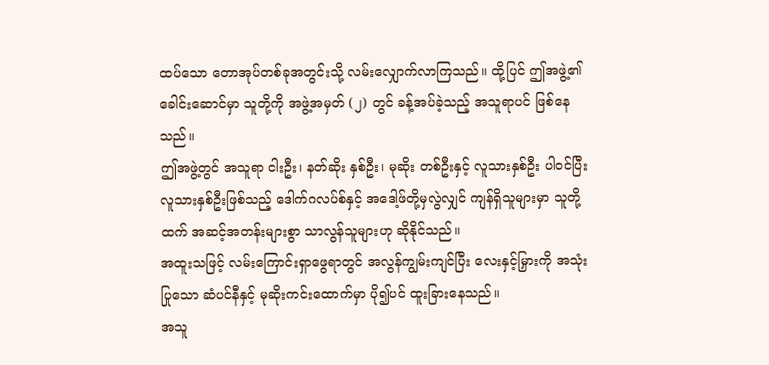ထပ်သော တောအုပ်တစ်ခုအတွင်းသို့ လမ်းလျှောက်လာကြသည်။ ထို့ပြင် ဤအဖွဲ့၏ ခေါင်းဆောင်မှာ သူတို့ကို အဖွဲ့အမှတ် (၂) တွင် ခန့်အပ်ခဲ့သည့် အသူရာပင် ဖြစ်နေသည်။
ဤအဖွဲ့တွင် အသူရာ ငါးဦး၊ နတ်ဆိုး နှစ်ဦး၊ မုဆိုး တစ်ဦးနှင့် လူသားနှစ်ဦး ပါဝင်ပြီး လူသားနှစ်ဦးဖြစ်သည့် ဒေါက်ဂလပ်စ်နှင့် အဒေါ့ဖ်တို့မှလွဲလျှင် ကျန်ရှိသူများမှာ သူတို့ထက် အဆင့်အတန်းများစွာ သာလွန်သူများဟု ဆိုနိုင်သည်။
အထူးသဖြင့် လမ်းကြောင်းရှာဖွေရာတွင် အလွန်ကျွမ်းကျင်ပြီး လေးနှင့်မြှားကို အသုံးပြုသော ဆံပင်နီနှင့် မုဆိုးကင်းထောက်မှာ ပို၍ပင် ထူးခြားနေသည်။
အသူ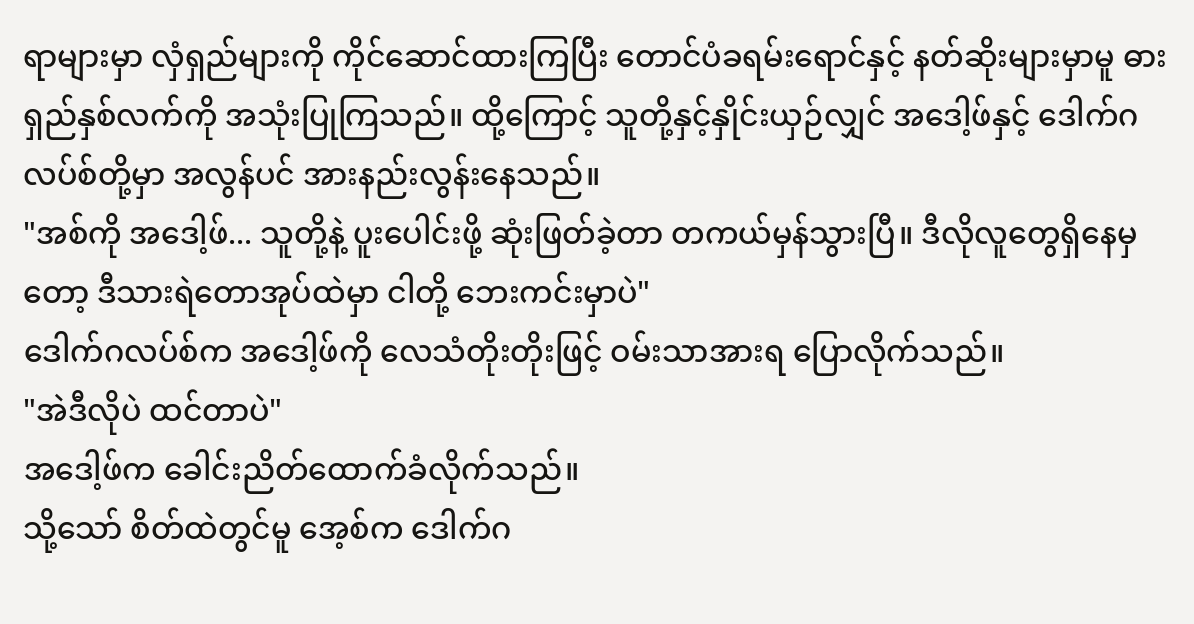ရာများမှာ လှံရှည်များကို ကိုင်ဆောင်ထားကြပြီး တောင်ပံခရမ်းရောင်နှင့် နတ်ဆိုးများမှာမူ ဓားရှည်နှစ်လက်ကို အသုံးပြုကြသည်။ ထို့ကြောင့် သူတို့နှင့်နှိုင်းယှဉ်လျှင် အဒေါ့ဖ်နှင့် ဒေါက်ဂလပ်စ်တို့မှာ အလွန်ပင် အားနည်းလွန်းနေသည်။
"အစ်ကို အဒေါ့ဖ်... သူတို့နဲ့ ပူးပေါင်းဖို့ ဆုံးဖြတ်ခဲ့တာ တကယ်မှန်သွားပြီ။ ဒီလိုလူတွေရှိနေမှတော့ ဒီသားရဲတောအုပ်ထဲမှာ ငါတို့ ဘေးကင်းမှာပဲ"
ဒေါက်ဂလပ်စ်က အဒေါ့ဖ်ကို လေသံတိုးတိုးဖြင့် ဝမ်းသာအားရ ပြောလိုက်သည်။
"အဲဒီလိုပဲ ထင်တာပဲ"
အဒေါ့ဖ်က ခေါင်းညိတ်ထောက်ခံလိုက်သည်။
သို့သော် စိတ်ထဲတွင်မူ အေ့စ်က ဒေါက်ဂ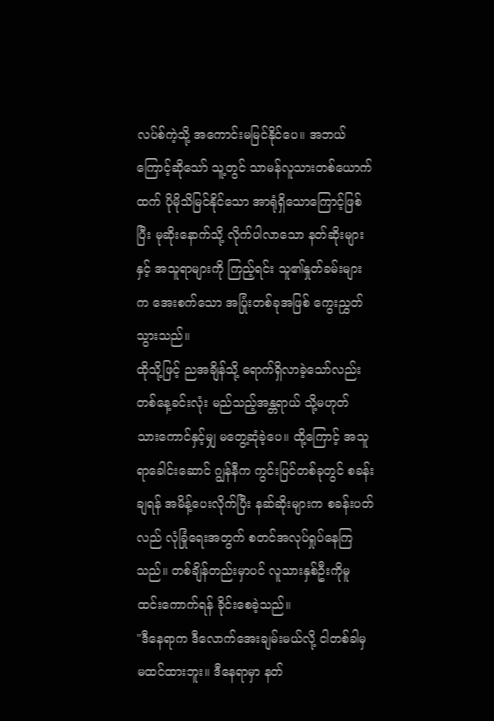လပ်စ်ကဲ့သို့ အကောင်းမမြင်နိုင်ပေ။ အဘယ်ကြောင့်ဆိုသော် သူ့တွင် သာမန်လူသားတစ်ယောက်ထက် ပိုမိုသိမြင်နိုင်သော အာရုံရှိသောကြောင့်ဖြစ်ပြီး မုဆိုးနောက်သို့ လိုက်ပါလာသော နတ်ဆိုးများနှင့် အသူရာများကို ကြည့်ရင်း သူ၏နှုတ်ခမ်းများက အေးစက်သော အပြုံးတစ်ခုအဖြစ် ကွေးညွှတ်သွားသည်။
ထိုသို့ဖြင့် ညအချိန်သို့ ရောက်ရှိလာခဲ့သော်လည်း တစ်နေ့ခင်းလုံး မည်သည့်အန္တရာယ် သို့မဟုတ် သားကောင်နှင့်မျှ မတွေ့ဆုံခဲ့ပေ။ ထို့ကြောင့် အသူရာခေါင်းဆောင် ဂျွန်နီက ကွင်းပြင်တစ်ခုတွင် စခန်းချရန် အမိန့်ပေးလိုက်ပြီး နဆ်ဆိုးများက စခန်းပတ်လည် လုံခြုံရေးအတွက် စတင်အလုပ်ရှုပ်နေကြသည်။ တစ်ချိန်တည်းမှာပင် လူသားနှစ်ဦးကိုမူ ထင်းကောက်ရန် ခိုင်းစေခဲ့သည်။
"ဒီနေရာက ဒီလောက်အေးချမ်းမယ်လို့ ငါတစ်ခါမှ မထင်ထားဘူး။ ဒီနေရာမှာ နတ်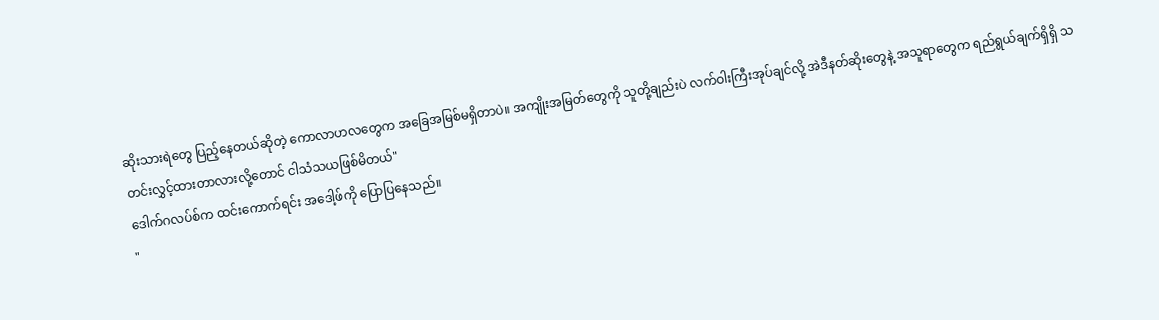ဆိုးသားရဲတွေ ပြည့်နေတယ်ဆိုတဲ့ ကောလာဟလတွေက အခြေအမြစ်မရှိတာပဲ။ အကျိုးအမြတ်တွေကို သူတို့ချည်းပဲ လက်ဝါးကြီးအုပ်ချင်လို့ အဲဒီနတ်ဆိုးတွေနဲ့ အသူရာတွေက ရည်ရွယ်ချက်ရှိရှိ သတင်းလွှင့်ထားတာလားလို့တောင် ငါသံသယဖြစ်မိတယ်"
ဒေါက်ဂလပ်စ်က ထင်းကောက်ရင်း အဒေါ့ဖ်ကို ပြောပြနေသည်။
"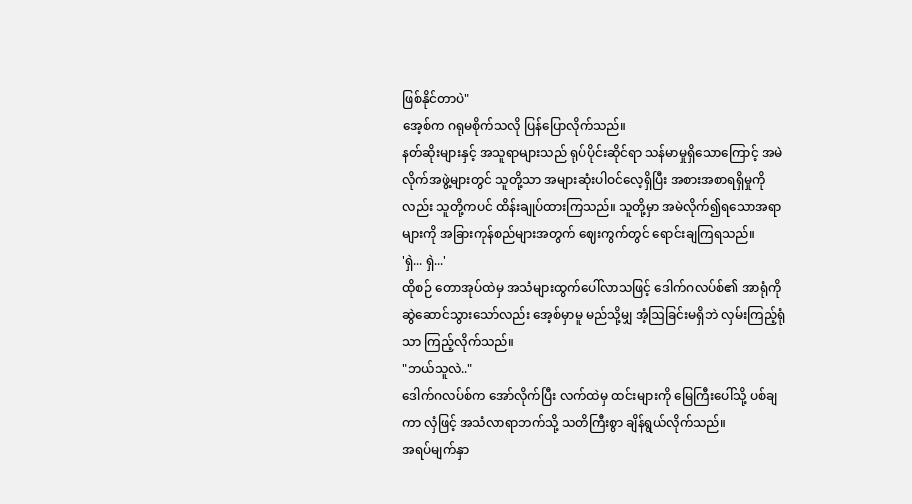ဖြစ်နိုင်တာပဲ"
အေ့စ်က ဂရုမစိုက်သလို ပြန်ပြောလိုက်သည်။
နတ်ဆိုးများနှင့် အသူရာများသည် ရုပ်ပိုင်းဆိုင်ရာ သန်မာမှုရှိသောကြောင့် အမဲလိုက်အဖွဲ့များတွင် သူတို့သာ အများဆုံးပါဝင်လေ့ရှိပြီး အစားအစာရရှိမှုကိုလည်း သူတို့ကပင် ထိန်းချုပ်ထားကြသည်။ သူတို့မှာ အမဲလိုက်၍ရသောအရာများကို အခြားကုန်စည်များအတွက် ဈေးကွက်တွင် ရောင်းချကြရသည်။
'ရှဲ... ရှဲ...'
ထိုစဉ် တောအုပ်ထဲမှ အသံများထွက်ပေါ်လာသဖြင့် ဒေါက်ဂလပ်စ်၏ အာရုံကို ဆွဲဆောင်သွားသော်လည်း အေ့စ်မှာမူ မည်သို့မျှ အံ့ဩခြင်းမရှိဘဲ လှမ်းကြည့်ရုံသာ ကြည့်လိုက်သည်။
"ဘယ်သူလဲ.."
ဒေါက်ဂလပ်စ်က အော်လိုက်ပြီး လက်ထဲမှ ထင်းများကို မြေကြီးပေါ်သို့ ပစ်ချကာ လှံဖြင့် အသံလာရာဘက်သို့ သတိကြီးစွာ ချိန်ရွယ်လိုက်သည်။
အရပ်မျက်နှာ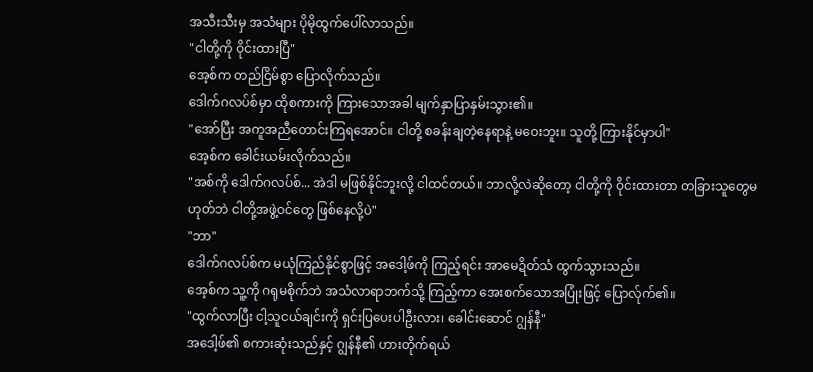အသီးသီးမှ အသံများ ပိုမိုထွက်ပေါ်လာသည်။
"ငါတို့ကို ဝိုင်းထားပြီ"
အေ့စ်က တည်ငြိမ်စွာ ပြောလိုက်သည်။
ဒေါက်ဂလပ်စ်မှာ ထိုစကားကို ကြားသောအခါ မျက်နှာပြာနှမ်းသွား၏။
"အော်ပြီး အကူအညီတောင်းကြရအောင်။ ငါတို့ စခန်းချတဲ့နေရာနဲ့ မဝေးဘူး။ သူတို့ ကြားနိုင်မှာပါ"
အေ့စ်က ခေါင်းယမ်းလိုက်သည်။
"အစ်ကို ဒေါက်ဂလပ်စ်... အဲဒါ မဖြစ်နိုင်ဘူးလို့ ငါထင်တယ်။ ဘာလို့လဲဆိုတော့ ငါတို့ကို ဝိုင်းထားတာ တခြားသူတွေမဟုတ်ဘဲ ငါတို့အဖွဲ့ဝင်တွေ ဖြစ်နေလို့ပဲ"
"ဘာ"
ဒေါက်ဂလပ်စ်က မယုံကြည်နိုင်စွာဖြင့် အဒေါ့ဖ်ကို ကြည့်ရင်း အာမေဍိတ်သံ ထွက်သွားသည်။
အေ့စ်က သူ့ကို ဂရုမစိုက်ဘဲ အသံလာရာဘက်သို့ ကြည့်ကာ အေးစက်သောအပြုံးဖြင့် ပြောလ်ုက်၏။
"ထွက်လာပြီး ငါ့သူငယ်ချင်းကို ရှင်းပြပေးပါဦးလား၊ ခေါင်းဆောင် ဂျွန်နီ"
အဒေါ့ဖ်၏ စကားဆုံးသည်နှင့် ဂျွန်နီ၏ ဟားတိုက်ရယ်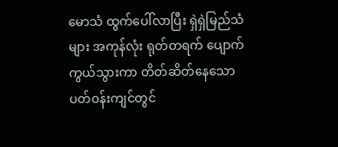မောသံ ထွက်ပေါ်လာပြီး ရှဲရှဲမြည်သံများ အကုန်လုံး ရုတ်တရက် ပျောက်ကွယ်သွားကာ တိတ်ဆိတ်နေသော ပတ်ဝန်းကျင်တွင်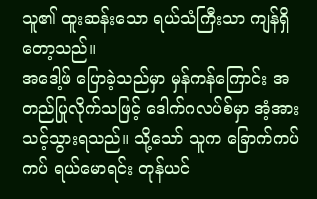သူ၏ ထူးဆန်းသော ရယ်သံကြီးသာ ကျန်ရှိတော့သည်။
အဒေါ့ဖ် ပြောခဲ့သည်မှာ မှန်ကန်ကြောင်း အတည်ပြုလိုက်သဖြင့် ဒေါက်ဂလပ်စ်မှာ အံ့အားသင့်သွားရသည်။ သို့သော် သူက ခြောက်ကပ်ကပ် ရယ်မောရင်း တုန်ယင်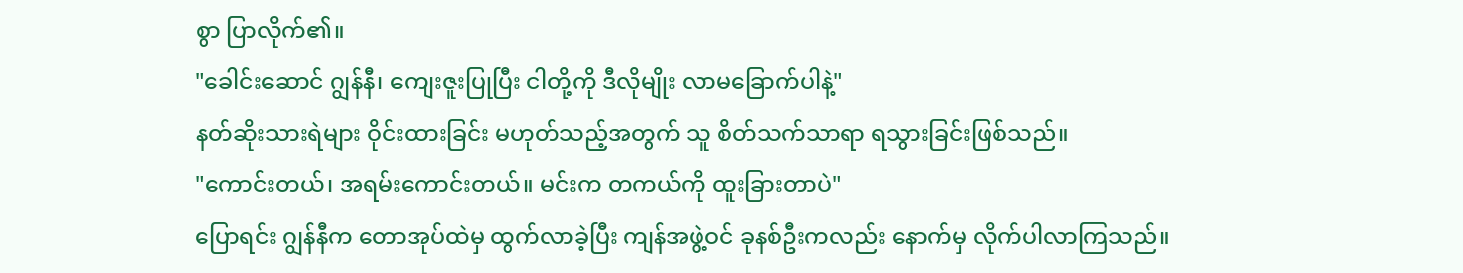စွာ ပြာလိုက်၏။
"ခေါင်းဆောင် ဂျွန်နီ၊ ကျေးဇူးပြုပြီး ငါတို့ကို ဒီလိုမျိုး လာမခြောက်ပါနဲ့"
နတ်ဆိုးသားရဲများ ဝိုင်းထားခြင်း မဟုတ်သည့်အတွက် သူ စိတ်သက်သာရာ ရသွားခြင်းဖြစ်သည်။
"ကောင်းတယ်၊ အရမ်းကောင်းတယ်။ မင်းက တကယ်ကို ထူးခြားတာပဲ"
ပြောရင်း ဂျွန်နီက တောအုပ်ထဲမှ ထွက်လာခဲ့ပြီး ကျန်အဖွဲ့ဝင် ခုနစ်ဦးကလည်း နောက်မှ လိုက်ပါလာကြသည်။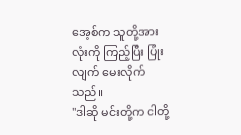အေ့စ်က သူတို့အားလုံးကို ကြည့်ပြီး ပြုံးလျက် မေးလိုက်သည်။
"ဒါဆို မင်းတို့က ငါတို့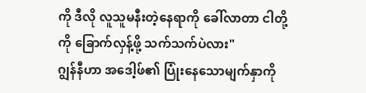ကို ဒီလို လူသူမနီးတဲ့နေရာကို ခေါ်လာတာ ငါတို့ကို ခြောက်လှန့်ဖို့ သက်သက်ပဲလား"
ဂျွန်နီဟာ အဒေါ့ဖ်၏ ပြုံးနေသောမျက်နှာကို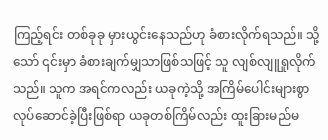ကြည့်ရင်း တစ်ခုခု မှားယွင်းနေသည်ဟု ခံစားလိုက်ရသည်။ သို့သော် ၎င်းမှာ ခံစားချက်မျှသာဖြစ်သဖြင့် သူ လျစ်လျူရှုလိုက်သည်။ သူက အရင်ကလည်း ယခုကဲ့သို့ အကြိမ်ပေါင်းများစွာ လုပ်ဆောင်ခဲ့ပြီးဖြစ်ရာ ယခုတစ်ကြိမ်လည်း ထူးခြားမည်မ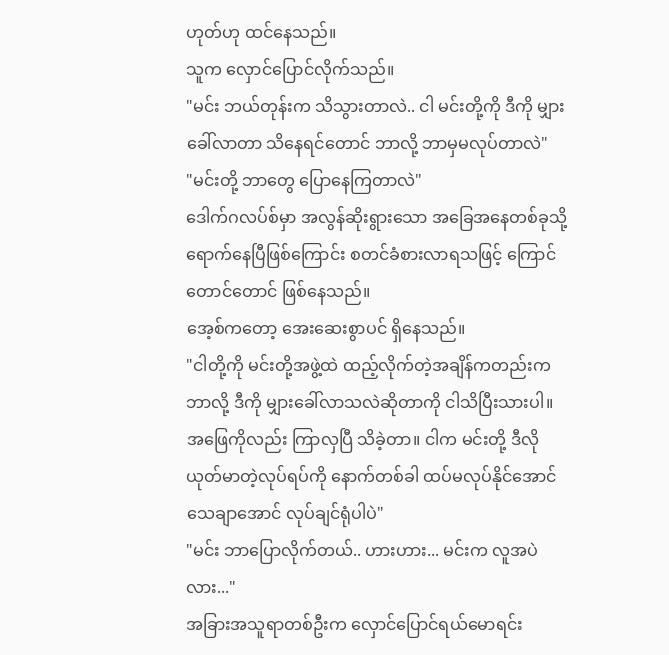ဟုတ်ဟု ထင်နေသည်။
သူက လှောင်ပြောင်လိုက်သည်။
"မင်း ဘယ်တုန်းက သိသွားတာလဲ.. ငါ မင်းတို့ကို ဒီကို မျှားခေါ်လာတာ သိနေရင်တောင် ဘာလို့ ဘာမှမလုပ်တာလဲ"
"မင်းတို့ ဘာတွေ ပြောနေကြတာလဲ"
ဒေါက်ဂလပ်စ်မှာ အလွန်ဆိုးရွားသော အခြေအနေတစ်ခုသို့ ရောက်နေပြီဖြစ်ကြောင်း စတင်ခံစားလာရသဖြင့် ကြောင်တောင်တောင် ဖြစ်နေသည်။
အေ့စ်ကတော့ အေးဆေးစွာပင် ရှိနေသည်။
"ငါတို့ကို မင်းတို့အဖွဲ့ထဲ ထည့်လိုက်တဲ့အချိန်ကတည်းက ဘာလို့ ဒီကို မျှားခေါ်လာသလဲဆိုတာကို ငါသိပြီးသားပါ။ အဖြေကိုလည်း ကြာလှပြီ သိခဲ့တာ။ ငါက မင်းတို့ ဒီလို ယုတ်မာတဲ့လုပ်ရပ်ကို နောက်တစ်ခါ ထပ်မလုပ်နိုင်အောင် သေချာအောင် လုပ်ချင်ရုံပါပဲ"
"မင်း ဘာပြောလိုက်တယ်.. ဟားဟား... မင်းက လူအပဲလား..."
အခြားအသူရာတစ်ဦးက လှောင်ပြောင်ရယ်မောရင်း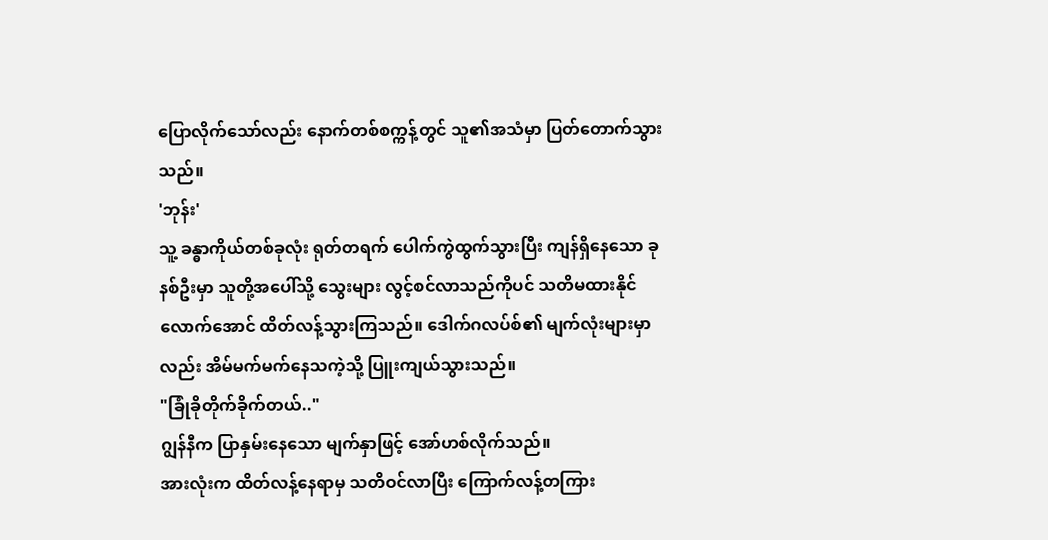ပြောလိုက်သော်လည်း နောက်တစ်စက္ကန့်တွင် သူ၏အသံမှာ ပြတ်တောက်သွားသည်။
'ဘုန်း'
သူ့ ခန္ဓာကိုယ်တစ်ခုလုံး ရုတ်တရက် ပေါက်ကွဲထွက်သွားပြီး ကျန်ရှိနေသော ခုနစ်ဦးမှာ သူတို့အပေါ်သို့ သွေးများ လွင့်စင်လာသည်ကိုပင် သတိမထားနိုင်လောက်အောင် ထိတ်လန့်သွားကြသည်။ ဒေါက်ဂလပ်စ်၏ မျက်လုံးများမှာလည်း အိမ်မက်မက်နေသကဲ့သို့ ပြူးကျယ်သွားသည်။
"ခြုံခိုတိုက်ခိုက်တယ်.."
ဂျွန်နီက ပြာနှမ်းနေသော မျက်နှာဖြင့် အော်ဟစ်လိုက်သည်။
အားလုံးက ထိတ်လန့်နေရာမှ သတိဝင်လာပြီး ကြောက်လန့်တကြား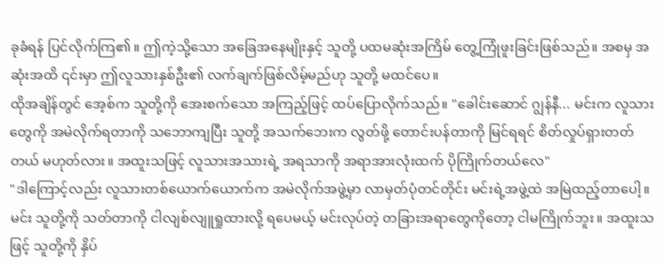ခုခံရန် ပြင်လိုက်ကြ၏။ ဤကဲ့သို့သော အခြေအနေမျိုးနှင့် သူတို့ ပထမဆုံးအကြိမ် တွေ့ကြုံဖူးခြင်းဖြစ်သည်။ အစမှ အဆုံးအထိ ၎င်းမှာ ဤလူသားနှစ်ဦး၏ လက်ချက်ဖြစ်လိမ့်မည်ဟု သူတို့ မထင်ပေ။
ထိုအချိန်တွင် အေ့စ်က သူတို့ကို အေးစက်သော အကြည့်ဖြင့် ထပ်ပြောလိုက်သည်။ "ခေါင်းဆောင် ဂျွန်နီ... မင်းက လူသားတွေကို အမဲလိုက်ရတာကို သဘောကျပြီး သူတို့ အသက်ဘေးက လွတ်ဖို့ တောင်းပန်တာကို မြင်ရရင် စိတ်လှုပ်ရှားတတ်တယ် မဟုတ်လား။ အထူးသဖြင့် လူသားအသားရဲ့ အရသာကို အရာအားလုံးထက် ပိုကြိုက်တယ်လေ"
"ဒါကြောင့်လည်း လူသားတစ်ယောက်ယောက်က အမဲလိုက်အဖွဲ့မှာ လာမှတ်ပုံတင်တိုင်း မင်းရဲ့အဖွဲ့ထဲ အမြဲထည့်တာပေါ့။ မင်း သူတို့ကို သတ်တာကို ငါလျစ်လျူရှုထားလို့ ရပေမယ့် မင်းလုပ်တဲ့ တခြားအရာတွေကိုတော့ ငါမကြိုက်ဘူး။ အထူးသဖြင့် သူတို့ကို နှိပ်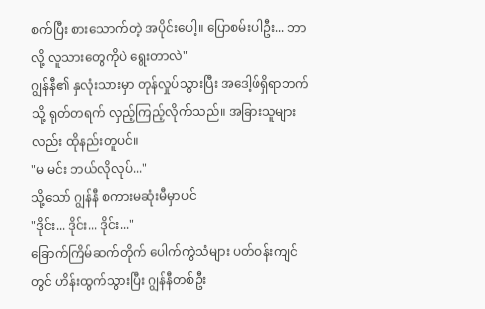စက်ပြီး စားသောက်တဲ့ အပိုင်းပေါ့။ ပြောစမ်းပါဦး... ဘာလို့ လူသားတွေကိုပဲ ရွေးတာလဲ"
ဂျွန်နီ၏ နှလုံးသားမှာ တုန်လှုပ်သွားပြီး အဒေါ့ဖ်ရှိရာဘက်သို့ ရုတ်တရက် လှည့်ကြည့်လိုက်သည်။ အခြားသူများလည်း ထိုနည်းတူပင်။
"မ မင်း ဘယ်လိုလုပ်..."
သို့သော် ဂျွန်နီ စကားမဆုံးမီမှာပင်
"ဒိုင်း... ဒိုင်း... ဒိုင်း..."
ခြောက်ကြိမ်ဆက်တိုက် ပေါက်ကွဲသံများ ပတ်ဝန်းကျင်တွင် ဟိန်းထွက်သွားပြီး ဂျွန်နီတစ်ဦး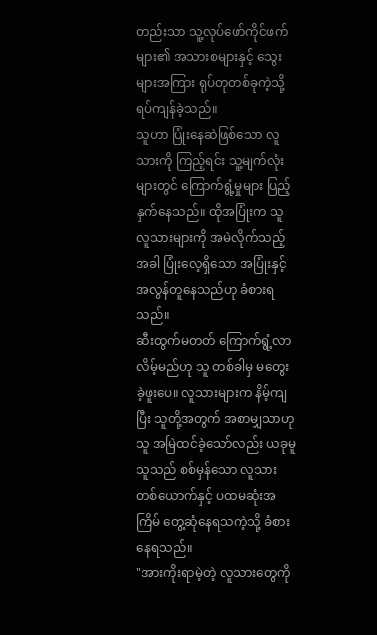တည်းသာ သူ့လုပ်ဖော်ကိုင်ဖက်များ၏ အသားစများနှင့် သွေးများအကြား ရုပ်တုတစ်ခုကဲ့သို့ ရပ်ကျန်ခဲ့သည်။
သူဟာ ပြုံးနေဆဲဖြစ်သော လူသားကို ကြည့်ရင်း သူ့မျက်လုံးများတွင် ကြောက်ရွံ့မှုများ ပြည့်နှက်နေသည်။ ထိုအပြုံးက သူ လူသားများကို အမဲလိုက်သည့်အခါ ပြုံးလေ့ရှိသော အပြုံးနှင့် အလွန်တူနေသည်ဟု ခံစားရသည်။
ဆီးထွက်မတတ် ကြောက်ရွံ့လာလိမ့်မည်ဟု သူ တစ်ခါမှ မတွေးခဲ့ဖူးပေ။ လူသားများက နိမ့်ကျပြီး သူတို့အတွက် အစာမျှသာဟု သူ အမြဲထင်ခဲ့သော်လည်း ယခုမူ သူသည် စစ်မှန်သော လူသားတစ်ယောက်နှင့် ပထမဆုံးအကြိမ် တွေ့ဆုံနေရသကဲ့သို့ ခံစားနေရသည်။
"အားကိုးရာမဲ့တဲ့ လူသားတွေကို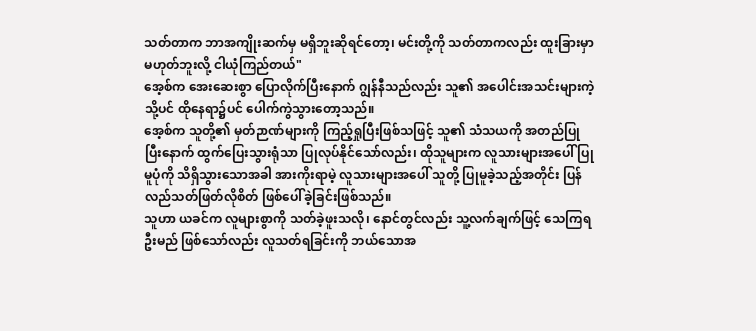သတ်တာက ဘာအကျိုးဆက်မှ မရှိဘူးဆိုရင်တော့၊ မင်းတို့ကို သတ်တာကလည်း ထူးခြားမှာမဟုတ်ဘူးလို့ ငါယုံကြည်တယ်"
အေ့စ်က အေးဆေးစွာ ပြောလိုက်ပြီးနောက် ဂျွန်နီသည်လည်း သူ၏ အပေါင်းအသင်းများကဲ့သို့ပင် ထိုနေရာ၌ပင် ပေါက်ကွဲသွားတော့သည်။
အေ့စ်က သူတို့၏ မှတ်ဉာဏ်များကို ကြည့်ရှုပြီးဖြစ်သဖြင့် သူ၏ သံသယကို အတည်ပြုပြီးနောက် ထွက်ပြေးသွားရုံသာ ပြုလုပ်နိုင်သော်လည်း၊ ထိုသူများက လူသားများအပေါ် ပြုမူပုံကို သိရှိသွားသောအခါ အားကိုးရာမဲ့ လူသားများအပေါ် သူတို့ ပြုမူခဲ့သည့်အတိုင်း ပြန်လည်သတ်ဖြတ်လိုစိတ် ဖြစ်ပေါ်ခဲ့ခြင်းဖြစ်သည်။
သူဟာ ယခင်က လူများစွာကို သတ်ခဲ့ဖူးသလို၊ နောင်တွင်လည်း သူ့လက်ချက်ဖြင့် သေကြရဦးမည် ဖြစ်သော်လည်း လူသတ်ရခြင်းကို ဘယ်သောအ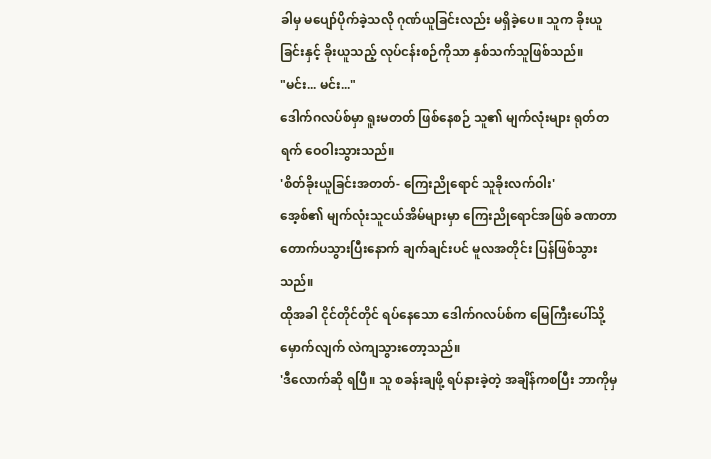ခါမှ မပျော်ပိုက်ခဲ့သလို ဂုဏ်ယူခြင်းလည်း မရှိခဲ့ပေ။ သူက ခိုးယူခြင်းနှင့် ခိုးယူသည့် လုပ်ငန်းစဉ်ကိုသာ နှစ်သက်သူဖြစ်သည်။
"မင်း... မင်း..."
ဒေါက်ဂလပ်စ်မှာ ရူးမတတ် ဖြစ်နေစဉ် သူ၏ မျက်လုံးများ ရုတ်တရက် ဝေဝါးသွားသည်။
'စိတ်ခိုးယူခြင်းအတတ်- ကြေးညိုရောင် သူခိုးလက်ဝါး'
အေ့စ်၏ မျက်လုံးသူငယ်အိမ်များမှာ ကြေးညိုရောင်အဖြစ် ခဏတာ တောက်ပသွားပြီးနောက် ချက်ချင်းပင် မူလအတိုင်း ပြန်ဖြစ်သွားသည်။
ထိုအခါ ငိုင်တိုင်တိုင် ရပ်နေသော ဒေါက်ဂလပ်စ်က မြေကြီးပေါ်သို့ မှောက်လျက် လဲကျသွားတော့သည်။
'ဒီလောက်ဆို ရပြီ။ သူ စခန်းချဖို့ ရပ်နားခဲ့တဲ့ အချိန်ကစပြီး ဘာကိုမှ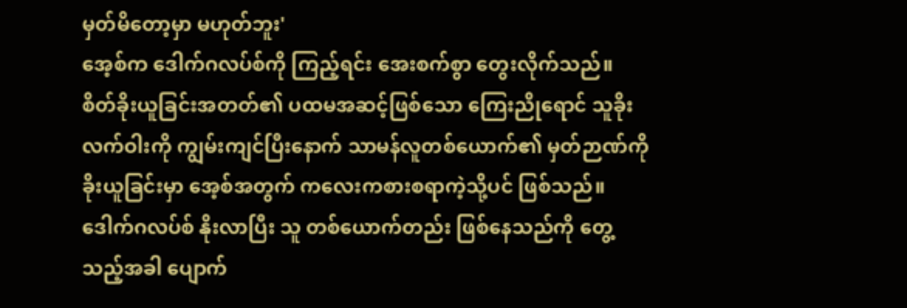မှတ်မိတော့မှာ မဟုတ်ဘူး'
အေ့စ်က ဒေါက်ဂလပ်စ်ကို ကြည့်ရင်း အေးစက်စွာ တွေးလိုက်သည်။
စိတ်ခိုးယူခြင်းအတတ်၏ ပထမအဆင့်ဖြစ်သော ကြေးညိုရောင် သူခိုးလက်ဝါးကို ကျွမ်းကျင်ပြီးနောက် သာမန်လူတစ်ယောက်၏ မှတ်ဉာဏ်ကို ခိုးယူခြင်းမှာ အေ့စ်အတွက် ကလေးကစားစရာကဲ့သို့ပင် ဖြစ်သည်။ ဒေါက်ဂလပ်စ် နိုးလာပြီး သူ တစ်ယောက်တည်း ဖြစ်နေသည်ကို တွေ့သည့်အခါ ပျောက်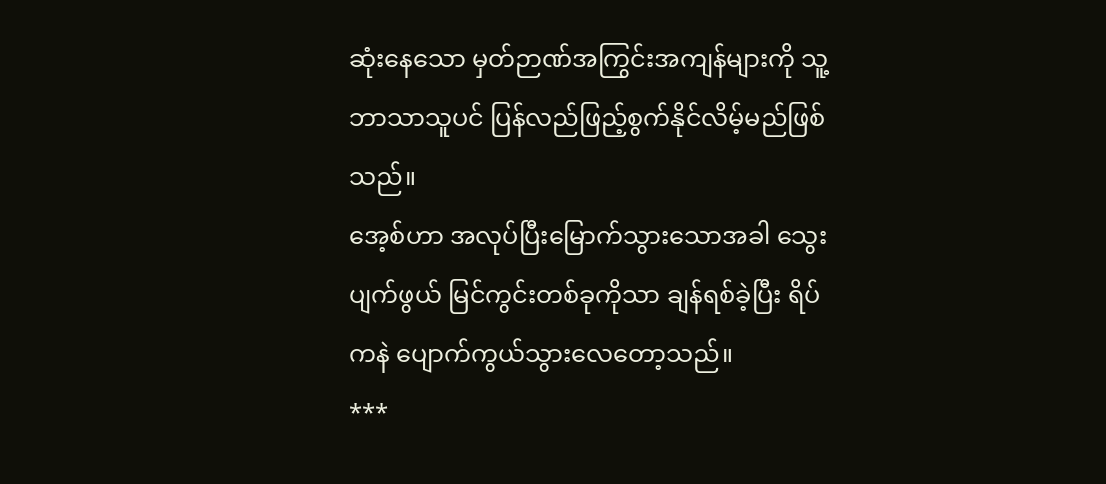ဆုံးနေသော မှတ်ဉာဏ်အကြွင်းအကျန်များကို သူ့ဘာသာသူပင် ပြန်လည်ဖြည့်စွက်နိုင်လိမ့်မည်ဖြစ်သည်။
အေ့စ်ဟာ အလုပ်ပြီးမြောက်သွားသောအခါ သွေးပျက်ဖွယ် မြင်ကွင်းတစ်ခုကိုသာ ချန်ရစ်ခဲ့ပြီး ရိပ်ကနဲ ပျောက်ကွယ်သွားလေတော့သည်။
***